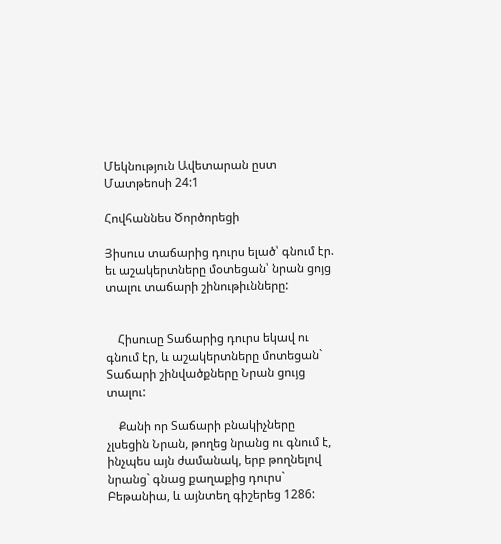Մեկնություն Ավետարան ըստ Մատթեոսի 24:1

Հովհաննես Ծործորեցի

Յիսուս տաճարից դուրս ելած՝ գնում էր. եւ աշակերտները մօտեցան՝ նրան ցոյց տալու տաճարի շինութիւնները:


    Հիսուսը Տաճարից դուրս եկավ ու գնում էր, և աշակերտները մոտեցան` Տաճարի շինվածքները Նրան ցույց տալու:

    Քանի որ Տաճարի բնակիչները չլսեցին Նրան, թողեց նրանց ու գնում է, ինչպես այն ժամանակ, երբ թողնելով նրանց` գնաց քաղաքից դուրս` Բեթանիա, և այնտեղ գիշերեց 1286: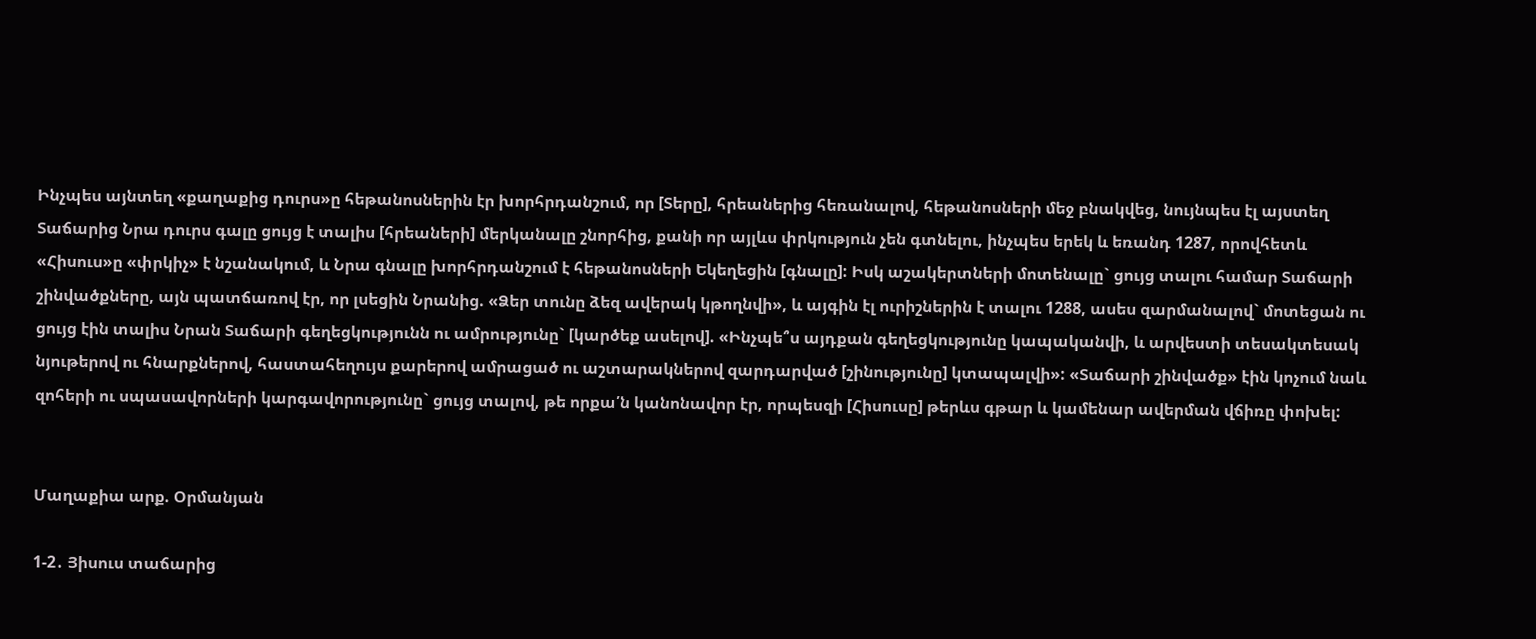Ինչպես այնտեղ «քաղաքից դուրս»ը հեթանոսներին էր խորհրդանշում, որ [Տերը], հրեաներից հեռանալով, հեթանոսների մեջ բնակվեց, նույնպես էլ այստեղ Տաճարից Նրա դուրս գալը ցույց է տալիս [հրեաների] մերկանալը շնորհից, քանի որ այլևս փրկություն չեն գտնելու, ինչպես երեկ և եռանդ 1287, որովհետև «Հիսուս»ը «փրկիչ» է նշանակում, և Նրա գնալը խորհրդանշում է հեթանոսների Եկեղեցին [գնալը]: Իսկ աշակերտների մոտենալը` ցույց տալու համար Տաճարի շինվածքները, այն պատճառով էր, որ լսեցին Նրանից. «Ձեր տունը ձեզ ավերակ կթողնվի», և այգին էլ ուրիշներին է տալու 1288, ասես զարմանալով` մոտեցան ու ցույց էին տալիս Նրան Տաճարի գեղեցկությունն ու ամրությունը` [կարծեք ասելով]. «Ինչպե՞ս այդքան գեղեցկությունը կապականվի, և արվեստի տեսակտեսակ նյութերով ու հնարքներով, հաստահեղույս քարերով ամրացած ու աշտարակներով զարդարված [շինությունը] կտապալվի»: «Տաճարի շինվածք» էին կոչում նաև զոհերի ու սպասավորների կարգավորությունը` ցույց տալով, թե որքա՛ն կանոնավոր էր, որպեսզի [Հիսուսը] թերևս գթար և կամենար ավերման վճիռը փոխել:


Մաղաքիա արք. Օրմանյան

1-2․ Յիսուս տաճարից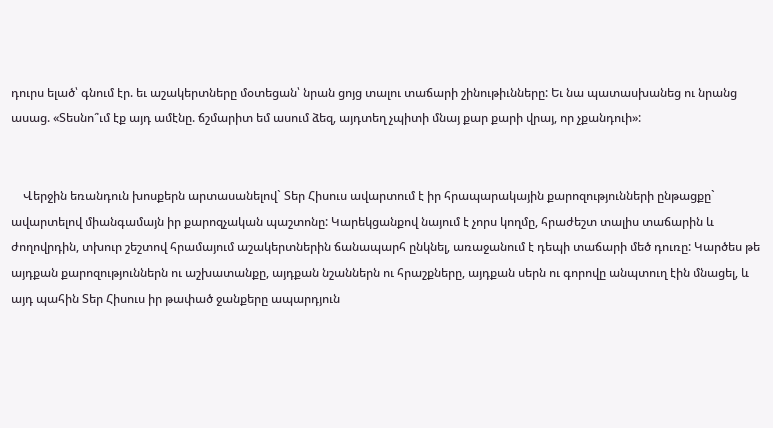դուրս ելած՝ գնում էր. եւ աշակերտները մօտեցան՝ նրան ցոյց տալու տաճարի շինութիւնները: Եւ նա պատասխանեց ու նրանց ասաց. «Տեսնո՞ւմ էք այդ ամէնը. ճշմարիտ եմ ասում ձեզ, այդտեղ չպիտի մնայ քար քարի վրայ, որ չքանդուի»:


    Վերջին եռանդուն խոսքերն արտասանելով` Տեր Հիսուս ավարտում է իր հրապարակային քարոզությունների ընթացքը` ավարտելով միանգամայն իր քարոզչական պաշտոնը: Կարեկցանքով նայում է չորս կողմը, հրաժեշտ տալիս տաճարին և ժողովրդին, տխուր շեշտով հրամայում աշակերտներին ճանապարհ ընկնել, առաջանում է դեպի տաճարի մեծ դուռը: Կարծես թե այդքան քարոզություններն ու աշխատանքը, այդքան նշաններն ու հրաշքները, այդքան սերն ու գորովը անպտուղ էին մնացել, և այդ պահին Տեր Հիսուս իր թափած ջանքերը ապարդյուն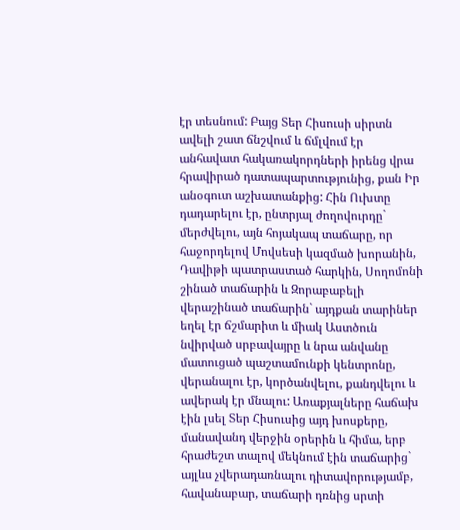էր տեսնում: Բայց Տեր Հիսուսի սիրտն ավելի շատ ճնշվում և ճմլվում էր անհավատ հակառակորդների իրենց վրա հրավիրած դատապարտությունից, քան Իր անօգուտ աշխատանքից: Հին Ուխտը դադարելու էր, ընտրյալ ժողովուրդը` մերժվելու, այն հոյակապ տաճարը, որ հաջորդելով Մովսեսի կազմած խորանին, Դավիթի պատրաստած հարկին, Սողոմոնի շինած տաճարին և Զորաբաբելի վերաշինած տաճարին` այդքան տարիներ եղել էր ճշմարիտ և միակ Աստծուն նվիրված սրբավայրը և նրա անվանը մատուցած պաշտամունքի կենտրոնը, վերանալու էր, կործանվելու, քանդվելու և ավերակ էր մնալու: Առաքյալները հաճախ էին լսել Տեր Հիսուսից այդ խոսքերը, մանավանդ վերջին օրերին և հիմա, երբ հրաժեշտ տալով մեկնում էին տաճարից` այլևս չվերադառնալու դիտավորությամբ, հավանաբար, տաճարի դռնից սրտի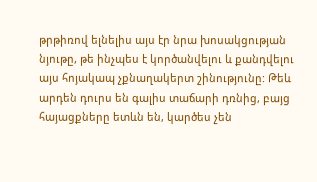թրթիռով ելնելիս այս էր նրա խոսակցության նյութը, թե ինչպես է կործանվելու և քանդվելու այս հոյակապ չքնաղակերտ շինությունը: Թեև արդեն դուրս են գալիս տաճարի դռնից, բայց հայացքները ետևն են, կարծես չեն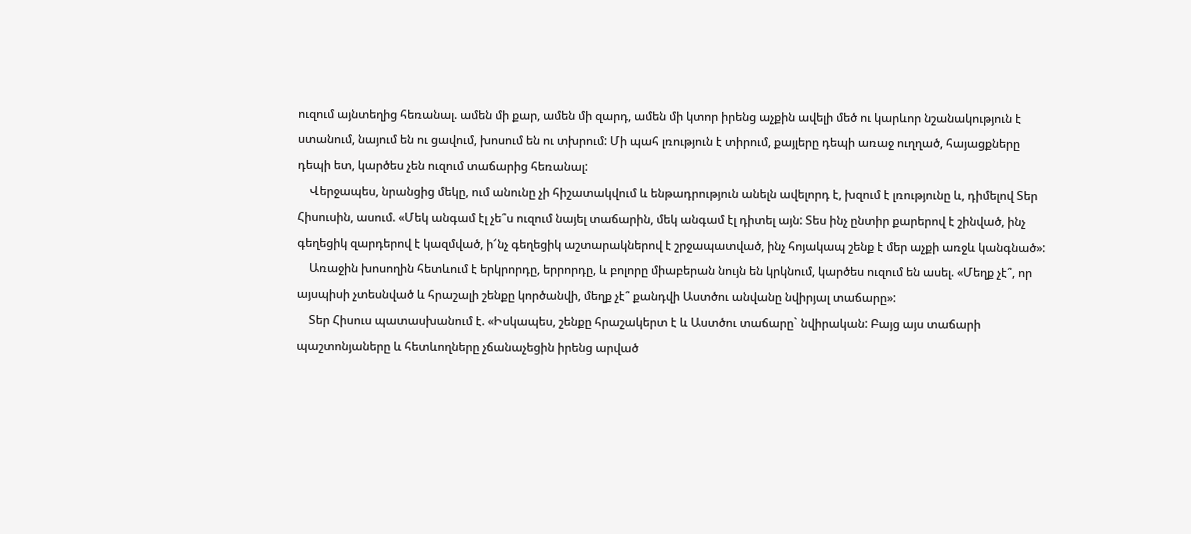ուզում այնտեղից հեռանալ. ամեն մի քար, ամեն մի զարդ, ամեն մի կտոր իրենց աչքին ավելի մեծ ու կարևոր նշանակություն է ստանում, նայում են ու ցավում, խոսում են ու տխրում: Մի պահ լռություն է տիրում, քայլերը դեպի առաջ ուղղած, հայացքները դեպի ետ, կարծես չեն ուզում տաճարից հեռանալ:
    Վերջապես, նրանցից մեկը, ում անունը չի հիշատակվում և ենթադրություն անելն ավելորդ է, խզում է լռությունը և, դիմելով Տեր Հիսուսին, ասում. «Մեկ անգամ էլ չե՞ս ուզում նայել տաճարին, մեկ անգամ էլ դիտել այն: Տես ինչ ընտիր քարերով է շինված, ինչ գեղեցիկ զարդերով է կազմված, ի՜նչ գեղեցիկ աշտարակներով է շրջապատված, ինչ հոյակապ շենք է մեր աչքի առջև կանգնած»:
    Առաջին խոսողին հետևում է երկրորդը, երրորդը, և բոլորը միաբերան նույն են կրկնում, կարծես ուզում են ասել. «Մեղք չէ՞, որ այսպիսի չտեսնված և հրաշալի շենքը կործանվի, մեղք չէ՞ քանդվի Աստծու անվանը նվիրյալ տաճարը»:
    Տեր Հիսուս պատասխանում է. «Իսկապես, շենքը հրաշակերտ է և Աստծու տաճարը` նվիրական: Բայց այս տաճարի պաշտոնյաները և հետևողները չճանաչեցին իրենց արված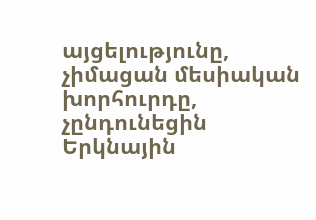այցելությունը, չիմացան մեսիական խորհուրդը, չընդունեցին Երկնային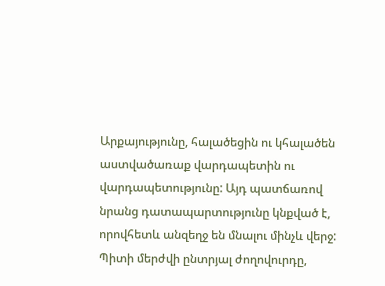Արքայությունը, հալածեցին ու կհալածեն աստվածառաք վարդապետին ու վարդապետությունը: Այդ պատճառով նրանց դատապարտությունը կնքված է, որովհետև անզեղջ են մնալու մինչև վերջ: Պիտի մերժվի ընտրյալ ժողովուրդը,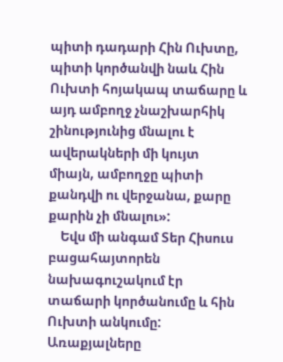պիտի դադարի Հին Ուխտը, պիտի կործանվի նաև Հին Ուխտի հոյակապ տաճարը և այդ ամբողջ չնաշխարհիկ շինությունից մնալու է ավերակների մի կույտ միայն, ամբողջը պիտի քանդվի ու վերջանա, քարը քարին չի մնալու»:
    Եվս մի անգամ Տեր Հիսուս բացահայտորեն նախագուշակում էր տաճարի կործանումը և հին Ուխտի անկումը: Առաքյալները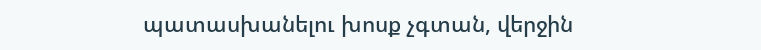պատասխանելու խոսք չգտան, վերջին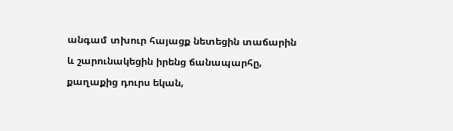անգամ տխուր հայացք նետեցին տաճարին և շարունակեցին իրենց ճանապարհը, քաղաքից դուրս եկան,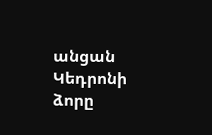անցան Կեդրոնի ձորը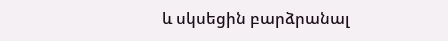և սկսեցին բարձրանալ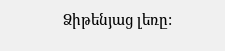Ձիթենյաց լեռը: